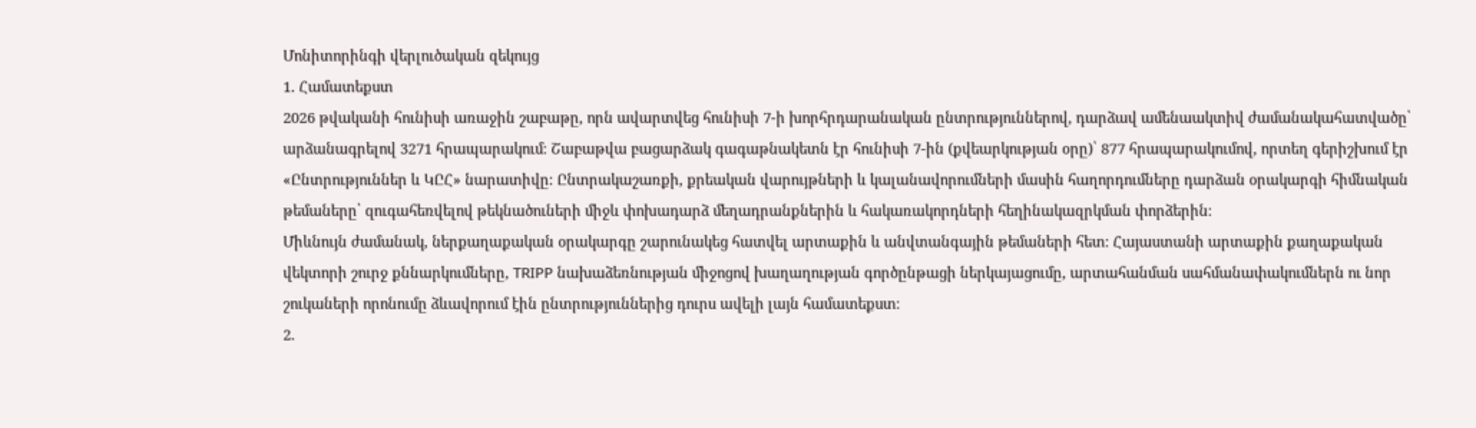Մոնիտորինգի վերլուծական զեկույց
1. Համատեքստ
2026 թվականի հունիսի առաջին շաբաթը, որն ավարտվեց հունիսի 7-ի խորհրդարանական ընտրություններով, դարձավ ամենաակտիվ ժամանակահատվածը՝ արձանագրելով 3271 հրապարակում։ Շաբաթվա բացարձակ գագաթնակետն էր հունիսի 7-ին (քվեարկության օրը)՝ 877 հրապարակումով, որտեղ գերիշխում էր «Ընտրություններ և ԿԸՀ» նարատիվը։ Ընտրակաշառքի, քրեական վարույթների և կալանավորումների մասին հաղորդումները դարձան օրակարգի հիմնական թեմաները՝ զուգահեռվելով թեկնածուների միջև փոխադարձ մեղադրանքներին և հակառակորդների հեղինակազրկման փորձերին։
Միևնույն ժամանակ, ներքաղաքական օրակարգը շարունակեց հատվել արտաքին և անվտանգային թեմաների հետ։ Հայաստանի արտաքին քաղաքական վեկտորի շուրջ քննարկումները, TRIPP նախաձեռնության միջոցով խաղաղության գործընթացի ներկայացումը, արտահանման սահմանափակումներն ու նոր շուկաների որոնումը ձևավորում էին ընտրություններից դուրս ավելի լայն համատեքստ։
2.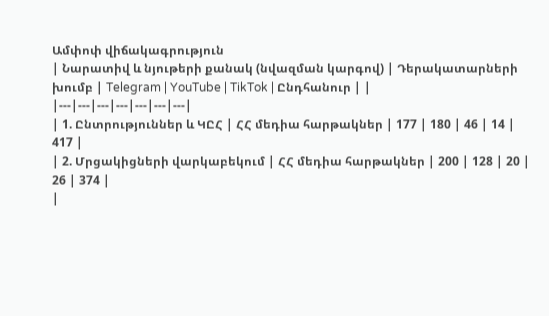Ամփոփ վիճակագրություն
| Նարատիվ և նյութերի քանակ (նվազման կարգով) | Դերակատարների խումբ | Telegram | YouTube | TikTok | Ընդհանուր | |
|---|---|---|---|---|---|---|
| 1. Ընտրություններ և ԿԸՀ | ՀՀ մեդիա հարթակներ | 177 | 180 | 46 | 14 | 417 |
| 2. Մրցակիցների վարկաբեկում | ՀՀ մեդիա հարթակներ | 200 | 128 | 20 | 26 | 374 |
|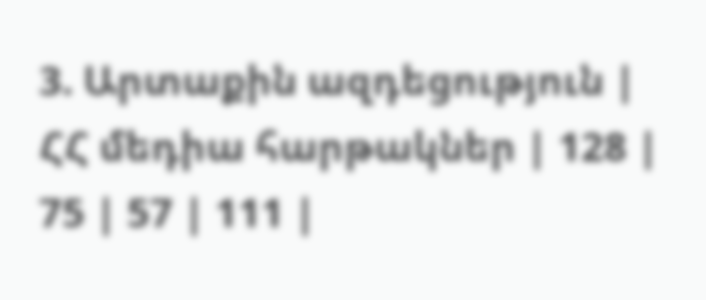3. Արտաքին ազդեցություն | ՀՀ մեդիա հարթակներ | 128 | 75 | 57 | 111 |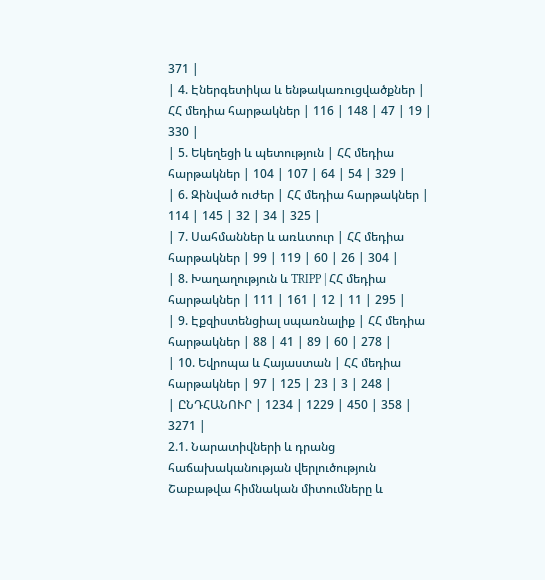371 |
| 4. Էներգետիկա և ենթակառուցվածքներ | ՀՀ մեդիա հարթակներ | 116 | 148 | 47 | 19 | 330 |
| 5. Եկեղեցի և պետություն | ՀՀ մեդիա հարթակներ | 104 | 107 | 64 | 54 | 329 |
| 6. Զինված ուժեր | ՀՀ մեդիա հարթակներ | 114 | 145 | 32 | 34 | 325 |
| 7. Սահմաններ և առևտուր | ՀՀ մեդիա հարթակներ | 99 | 119 | 60 | 26 | 304 |
| 8. Խաղաղություն և TRIPP | ՀՀ մեդիա հարթակներ | 111 | 161 | 12 | 11 | 295 |
| 9. Էքզիստենցիալ սպառնալիք | ՀՀ մեդիա հարթակներ | 88 | 41 | 89 | 60 | 278 |
| 10. Եվրոպա և Հայաստան | ՀՀ մեդիա հարթակներ | 97 | 125 | 23 | 3 | 248 |
| ԸՆԴՀԱՆՈՒՐ | 1234 | 1229 | 450 | 358 | 3271 |
2.1. Նարատիվների և դրանց հաճախականության վերլուծություն
Շաբաթվա հիմնական միտումները և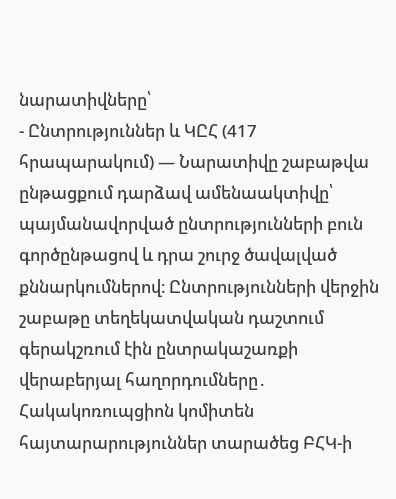նարատիվները՝
- Ընտրություններ և ԿԸՀ (417 հրապարակում) — Նարատիվը շաբաթվա ընթացքում դարձավ ամենաակտիվը՝ պայմանավորված ընտրությունների բուն գործընթացով և դրա շուրջ ծավալված քննարկումներով։ Ընտրությունների վերջին շաբաթը տեղեկատվական դաշտում գերակշռում էին ընտրակաշառքի վերաբերյալ հաղորդումները․ Հակակոռուպցիոն կոմիտեն հայտարարություններ տարածեց ԲՀԿ-ի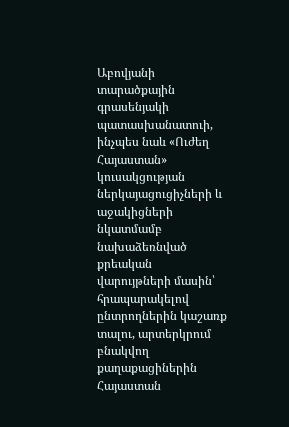Աբովյանի տարածքային գրասենյակի պատասխանատուի, ինչպես նաև «Ուժեղ Հայաստան» կուսակցության ներկայացուցիչների և աջակիցների նկատմամբ նախաձեռնված քրեական վարույթների մասին՝ հրապարակելով ընտրողներին կաշառք տալու, արտերկրում բնակվող քաղաքացիներին Հայաստան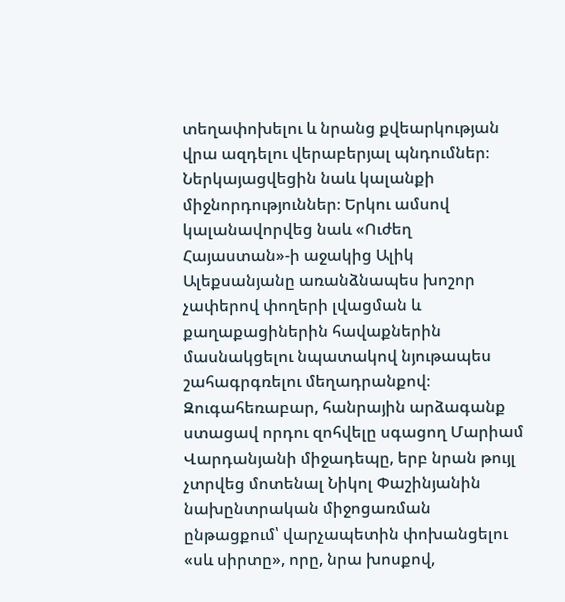տեղափոխելու և նրանց քվեարկության վրա ազդելու վերաբերյալ պնդումներ։ Ներկայացվեցին նաև կալանքի միջնորդություններ։ Երկու ամսով կալանավորվեց նաև «Ուժեղ Հայաստան»-ի աջակից Ալիկ Ալեքսանյանը առանձնապես խոշոր չափերով փողերի լվացման և քաղաքացիներին հավաքներին մասնակցելու նպատակով նյութապես շահագրգռելու մեղադրանքով։
Զուգահեռաբար, հանրային արձագանք ստացավ որդու զոհվելը սգացող Մարիամ Վարդանյանի միջադեպը, երբ նրան թույլ չտրվեց մոտենալ Նիկոլ Փաշինյանին նախընտրական միջոցառման ընթացքում՝ վարչապետին փոխանցելու «սև սիրտը», որը, նրա խոսքով,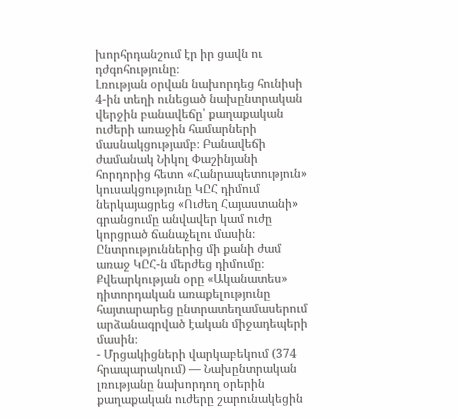խորհրդանշում էր իր ցավն ու դժգոհությունը։
Լռության օրվան նախորդեց հունիսի 4-ին տեղի ունեցած նախընտրական վերջին բանավեճը՝ քաղաքական ուժերի առաջին համարների մասնակցությամբ։ Բանավեճի ժամանակ Նիկոլ Փաշինյանի հորդորից հետո «Հանրապետություն» կուսակցությունը ԿԸՀ դիմում ներկայացրեց «Ուժեղ Հայաստանի» գրանցումը անվավեր կամ ուժը կորցրած ճանաչելու մասին։ Ընտրություններից մի քանի ժամ առաջ ԿԸՀ-ն մերժեց դիմումը։ Քվեարկության օրը «Ականատես» դիտորդական առաքելությունը հայտարարեց ընտրատեղամասերում արձանագրված էական միջադեպերի մասին։
- Մրցակիցների վարկաբեկում (374 հրապարակում) — Նախընտրական լռությանը նախորդող օրերին քաղաքական ուժերը շարունակեցին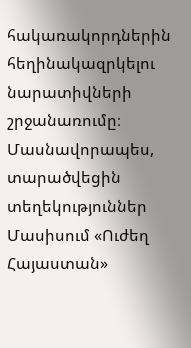հակառակորդներին հեղինակազրկելու նարատիվների շրջանառումը։ Մասնավորապես, տարածվեցին տեղեկություններ Մասիսում «Ուժեղ Հայաստան»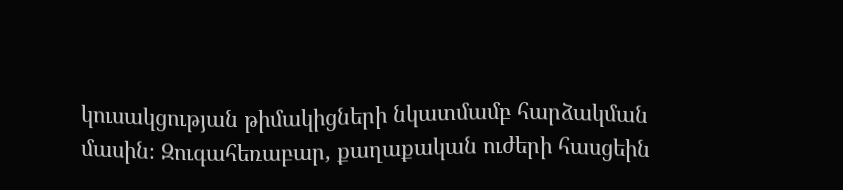կուսակցության թիմակիցների նկատմամբ հարձակման մասին։ Զուգահեռաբար, քաղաքական ուժերի հասցեին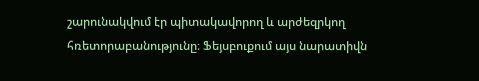շարունակվում էր պիտակավորող և արժեզրկող հռետորաբանությունը։ Ֆեյսբուքում այս նարատիվն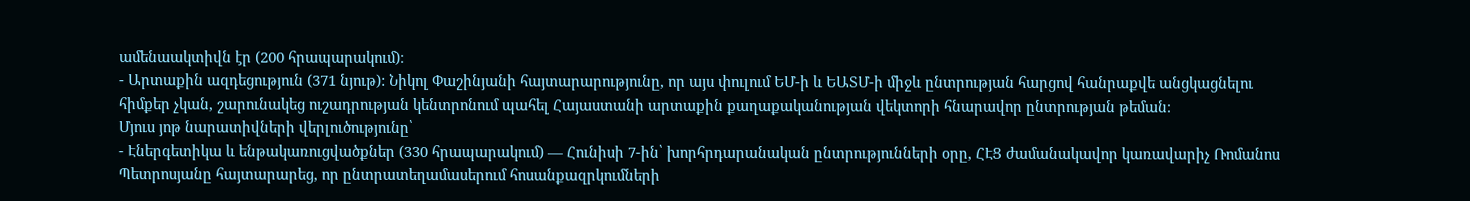ամենաակտիվն էր (200 հրապարակում)։
- Արտաքին ազդեցություն (371 նյութ): Նիկոլ Փաշինյանի հայտարարությունը, որ այս փուլում ԵՄ-ի և ԵԱՏՄ-ի միջև ընտրության հարցով հանրաքվե անցկացնելու հիմքեր չկան, շարունակեց ուշադրության կենտրոնում պահել Հայաստանի արտաքին քաղաքականության վեկտորի հնարավոր ընտրության թեման։
Մյուս յոթ նարատիվների վերլուծությունը՝
- Էներգետիկա և ենթակառուցվածքներ (330 հրապարակում) — Հունիսի 7-ին՝ խորհրդարանական ընտրությունների օրը, ՀԷՑ ժամանակավոր կառավարիչ Ռոմանոս Պետրոսյանը հայտարարեց, որ ընտրատեղամասերում հոսանքազրկումների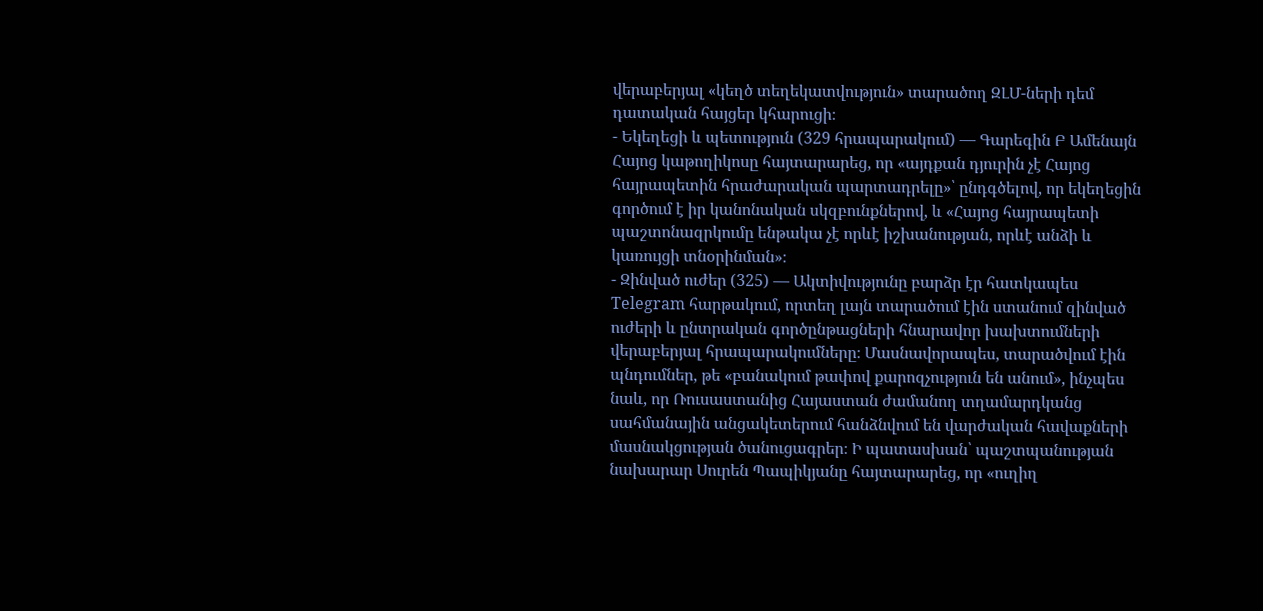վերաբերյալ «կեղծ տեղեկատվություն» տարածող ԶԼՄ-ների դեմ դատական հայցեր կհարուցի։
- Եկեղեցի և պետություն (329 հրապարակում) — Գարեգին Բ Ամենայն Հայոց կաթողիկոսը հայտարարեց, որ «այդքան դյուրին չէ Հայոց հայրապետին հրաժարական պարտադրելը»՝ ընդգծելով, որ եկեղեցին գործում է իր կանոնական սկզբունքներով, և «Հայոց հայրապետի պաշտոնազրկումը ենթակա չէ որևէ իշխանության, որևէ անձի և կառույցի տնօրինման»։
- Զինված ուժեր (325) — Ակտիվությունը բարձր էր հատկապես Telegram հարթակում, որտեղ լայն տարածում էին ստանում զինված ուժերի և ընտրական գործընթացների հնարավոր խախտումների վերաբերյալ հրապարակումները։ Մասնավորապես, տարածվում էին պնդումներ, թե «բանակում թափով քարոզչություն են անում», ինչպես նաև, որ Ռուսաստանից Հայաստան ժամանող տղամարդկանց սահմանային անցակետերում հանձնվում են վարժական հավաքների մասնակցության ծանուցագրեր։ Ի պատասխան՝ պաշտպանության նախարար Սուրեն Պապիկյանը հայտարարեց, որ «ուղիղ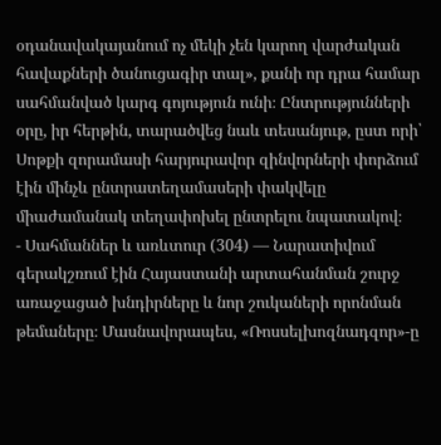օդանավակայանում ոչ մեկի չեն կարող վարժական հավաքների ծանուցագիր տալ», քանի որ դրա համար սահմանված կարգ գոյություն ունի։ Ընտրությունների օրը, իր հերթին, տարածվեց նաև տեսանյութ, ըստ որի՝ Սոթքի զորամասի հարյուրավոր զինվորների փորձում էին մինչև ընտրատեղամասերի փակվելը միաժամանակ տեղափոխել ընտրելու նպատակով։
- Սահմաններ և առևտուր (304) — Նարատիվում գերակշռում էին Հայաստանի արտահանման շուրջ առաջացած խնդիրները և նոր շուկաների որոնման թեմաները։ Մասնավորապես, «Ռոսսելխոզնադզոր»-ը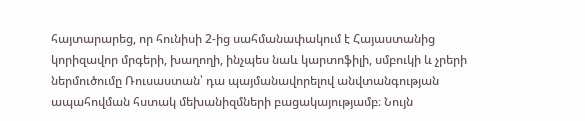հայտարարեց, որ հունիսի 2-ից սահմանափակում է Հայաստանից կորիզավոր մրգերի, խաղողի, ինչպես նաև կարտոֆիլի, սմբուկի և չրերի ներմուծումը Ռուսաստան՝ դա պայմանավորելով անվտանգության ապահովման հստակ մեխանիզմների բացակայությամբ։ Նույն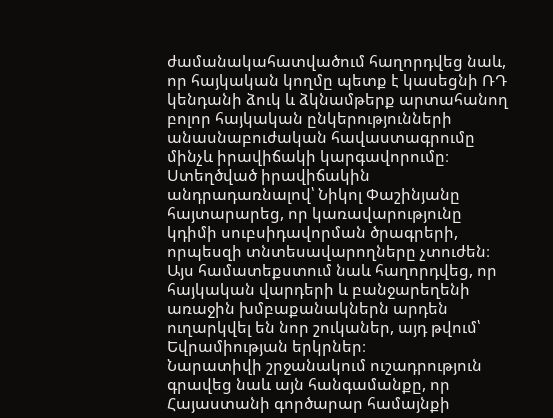ժամանակահատվածում հաղորդվեց նաև, որ հայկական կողմը պետք է կասեցնի ՌԴ կենդանի ձուկ և ձկնամթերք արտահանող բոլոր հայկական ընկերությունների անասնաբուժական հավաստագրումը մինչև իրավիճակի կարգավորումը։ Ստեղծված իրավիճակին անդրադառնալով՝ Նիկոլ Փաշինյանը հայտարարեց, որ կառավարությունը կդիմի սուբսիդավորման ծրագրերի, որպեսզի տնտեսավարողները չտուժեն։ Այս համատեքստում նաև հաղորդվեց, որ հայկական վարդերի և բանջարեղենի առաջին խմբաքանակներն արդեն ուղարկվել են նոր շուկաներ, այդ թվում՝ Եվրամիության երկրներ։
Նարատիվի շրջանակում ուշադրություն գրավեց նաև այն հանգամանքը, որ Հայաստանի գործարար համայնքի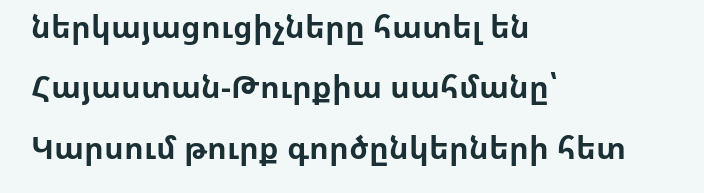ներկայացուցիչները հատել են Հայաստան-Թուրքիա սահմանը՝ Կարսում թուրք գործընկերների հետ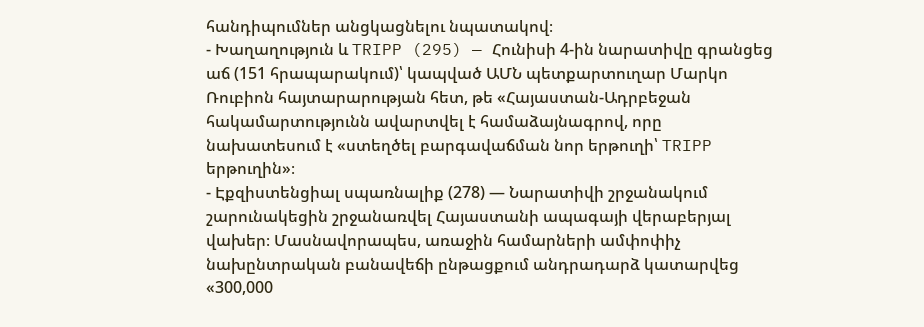հանդիպումներ անցկացնելու նպատակով։
- Խաղաղություն և TRIPP (295) — Հունիսի 4-ին նարատիվը գրանցեց աճ (151 հրապարակում)՝ կապված ԱՄՆ պետքարտուղար Մարկո Ռուբիոն հայտարարության հետ, թե «Հայաստան-Ադրբեջան հակամարտությունն ավարտվել է համաձայնագրով, որը նախատեսում է «ստեղծել բարգավաճման նոր երթուղի՝ TRIPP երթուղին»։
- Էքզիստենցիալ սպառնալիք (278) — Նարատիվի շրջանակում շարունակեցին շրջանառվել Հայաստանի ապագայի վերաբերյալ վախեր։ Մասնավորապես, առաջին համարների ամփոփիչ նախընտրական բանավեճի ընթացքում անդրադարձ կատարվեց «300,000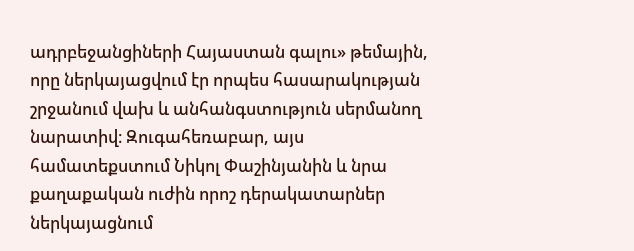ադրբեջանցիների Հայաստան գալու» թեմային, որը ներկայացվում էր որպես հասարակության շրջանում վախ և անհանգստություն սերմանող նարատիվ։ Զուգահեռաբար, այս համատեքստում Նիկոլ Փաշինյանին և նրա քաղաքական ուժին որոշ դերակատարներ ներկայացնում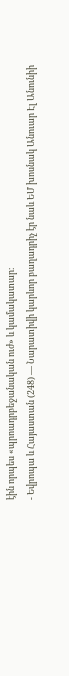էին որպես «պրոադրբեջանական ուժ» և կամակատար։
- Եվրոպա և Հայաստան (248) — Նարատիվի կարևոր բաղադրիչ էր նաև ԵՄ խոսնակ Անուար Էլ Անունիի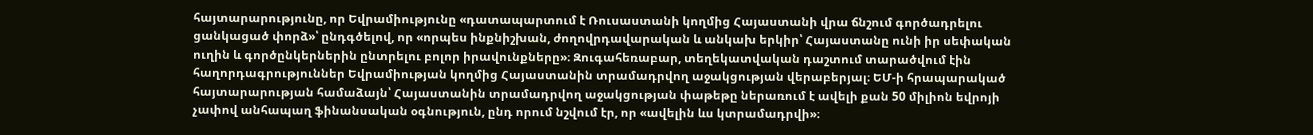հայտարարությունը, որ Եվրամիությունը «դատապարտում է Ռուսաստանի կողմից Հայաստանի վրա ճնշում գործադրելու ցանկացած փորձ»՝ ընդգծելով, որ «որպես ինքնիշխան, ժողովրդավարական և անկախ երկիր՝ Հայաստանը ունի իր սեփական ուղին և գործընկերներին ընտրելու բոլոր իրավունքները»։ Զուգահեռաբար, տեղեկատվական դաշտում տարածվում էին հաղորդագրություններ Եվրամիության կողմից Հայաստանին տրամադրվող աջակցության վերաբերյալ։ ԵՄ-ի հրապարակած հայտարարության համաձայն՝ Հայաստանին տրամադրվող աջակցության փաթեթը ներառում է ավելի քան 50 միլիոն եվրոյի չափով անհապաղ ֆինանսական օգնություն, ընդ որում նշվում էր, որ «ավելին ևս կտրամադրվի»։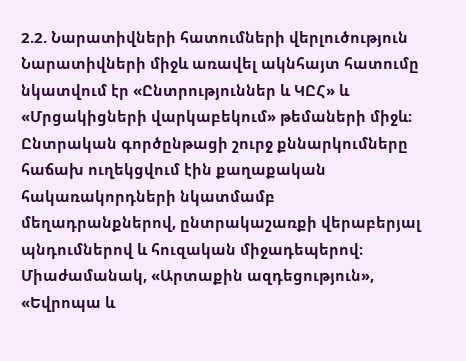2.2. Նարատիվների հատումների վերլուծություն
Նարատիվների միջև առավել ակնհայտ հատումը նկատվում էր «Ընտրություններ և ԿԸՀ» և «Մրցակիցների վարկաբեկում» թեմաների միջև։ Ընտրական գործընթացի շուրջ քննարկումները հաճախ ուղեկցվում էին քաղաքական հակառակորդների նկատմամբ մեղադրանքներով, ընտրակաշառքի վերաբերյալ պնդումներով և հուզական միջադեպերով։ Միաժամանակ, «Արտաքին ազդեցություն», «Եվրոպա և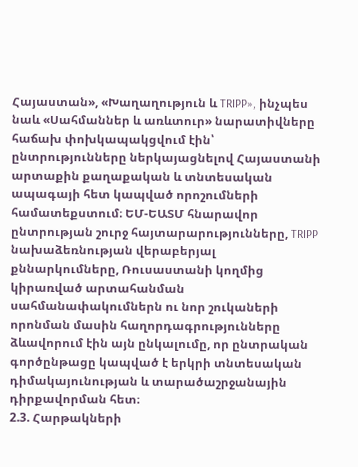Հայաստան», «Խաղաղություն և TRIPP», ինչպես նաև «Սահմաններ և առևտուր» նարատիվները հաճախ փոխկապակցվում էին՝ ընտրությունները ներկայացնելով Հայաստանի արտաքին քաղաքական և տնտեսական ապագայի հետ կապված որոշումների համատեքստում։ ԵՄ-ԵԱՏՄ հնարավոր ընտրության շուրջ հայտարարությունները, TRIPP նախաձեռնության վերաբերյալ քննարկումները, Ռուսաստանի կողմից կիրառված արտահանման սահմանափակումներն ու նոր շուկաների որոնման մասին հաղորդագրությունները ձևավորում էին այն ընկալումը, որ ընտրական գործընթացը կապված է երկրի տնտեսական դիմակայունության և տարածաշրջանային դիրքավորման հետ։
2.3. Հարթակների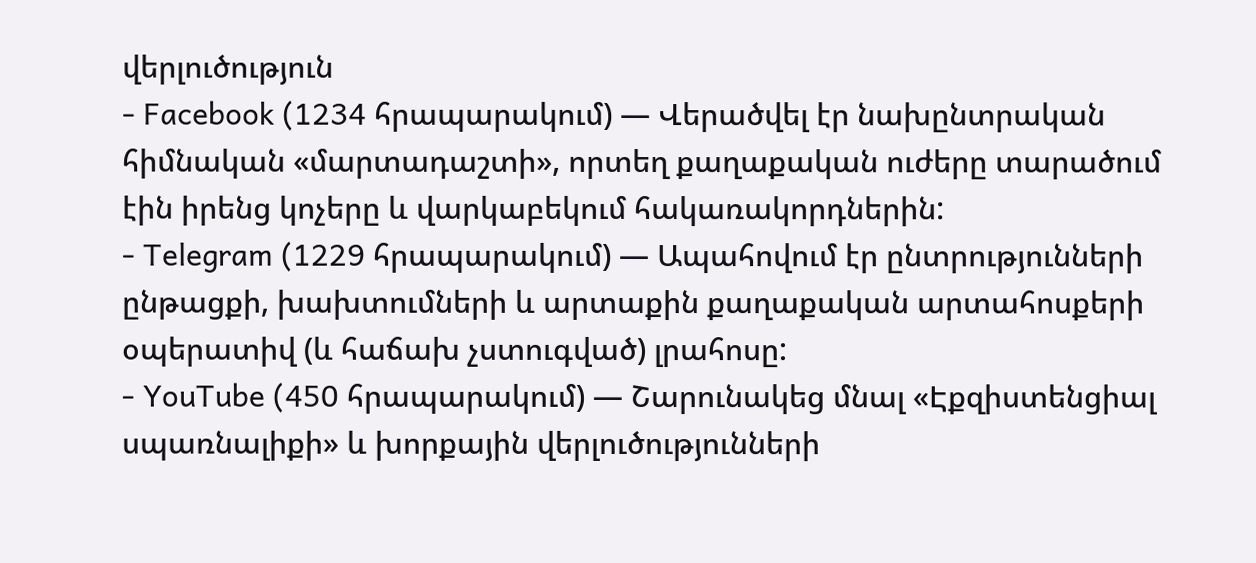վերլուծություն
- Facebook (1234 հրապարակում) — Վերածվել էր նախընտրական հիմնական «մարտադաշտի», որտեղ քաղաքական ուժերը տարածում էին իրենց կոչերը և վարկաբեկում հակառակորդներին:
- Telegram (1229 հրապարակում) — Ապահովում էր ընտրությունների ընթացքի, խախտումների և արտաքին քաղաքական արտահոսքերի օպերատիվ (և հաճախ չստուգված) լրահոսը:
- YouTube (450 հրապարակում) — Շարունակեց մնալ «Էքզիստենցիալ սպառնալիքի» և խորքային վերլուծությունների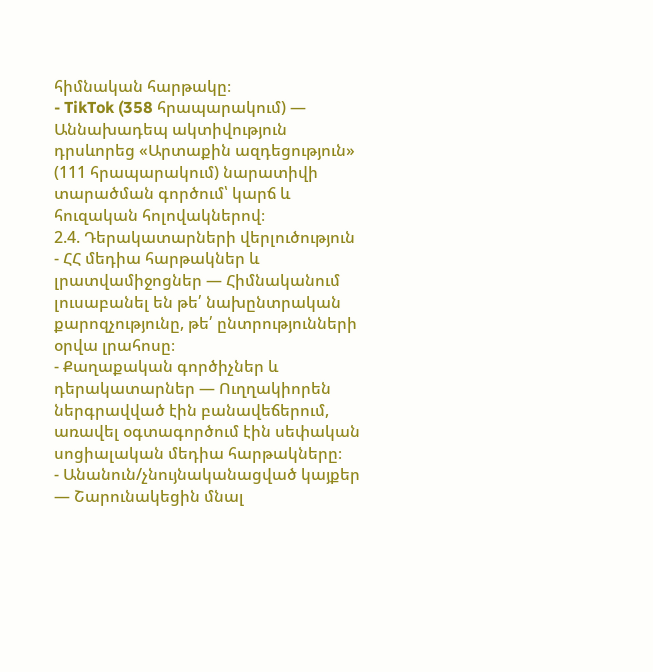հիմնական հարթակը։
- TikTok (358 հրապարակում) — Աննախադեպ ակտիվություն դրսևորեց «Արտաքին ազդեցություն» (111 հրապարակում) նարատիվի տարածման գործում՝ կարճ և հուզական հոլովակներով։
2.4. Դերակատարների վերլուծություն
- ՀՀ մեդիա հարթակներ և լրատվամիջոցներ — Հիմնականում լուսաբանել են թե՛ նախընտրական քարոզչությունը, թե՛ ընտրությունների օրվա լրահոսը։
- Քաղաքական գործիչներ և դերակատարներ — Ուղղակիորեն ներգրավված էին բանավեճերում, առավել օգտագործում էին սեփական սոցիալական մեդիա հարթակները։
- Անանուն/չնույնականացված կայքեր — Շարունակեցին մնալ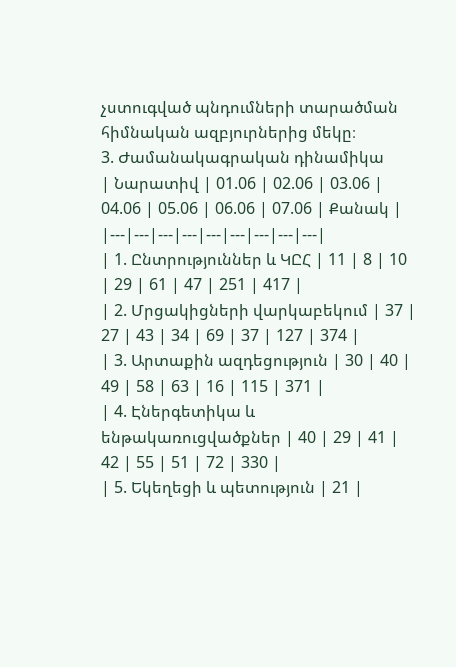չստուգված պնդումների տարածման հիմնական ազբյուրներից մեկը։
3. Ժամանակագրական դինամիկա
| Նարատիվ | 01.06 | 02.06 | 03.06 | 04.06 | 05.06 | 06.06 | 07.06 | Քանակ |
|---|---|---|---|---|---|---|---|---|
| 1. Ընտրություններ և ԿԸՀ | 11 | 8 | 10 | 29 | 61 | 47 | 251 | 417 |
| 2. Մրցակիցների վարկաբեկում | 37 | 27 | 43 | 34 | 69 | 37 | 127 | 374 |
| 3. Արտաքին ազդեցություն | 30 | 40 | 49 | 58 | 63 | 16 | 115 | 371 |
| 4. Էներգետիկա և ենթակառուցվածքներ | 40 | 29 | 41 | 42 | 55 | 51 | 72 | 330 |
| 5. Եկեղեցի և պետություն | 21 |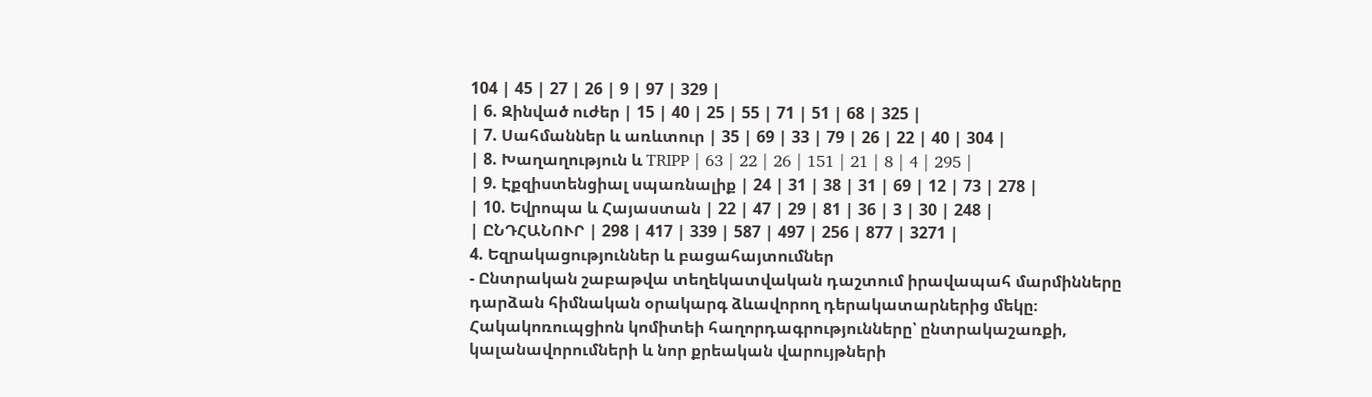104 | 45 | 27 | 26 | 9 | 97 | 329 |
| 6. Զինված ուժեր | 15 | 40 | 25 | 55 | 71 | 51 | 68 | 325 |
| 7. Սահմաններ և առևտուր | 35 | 69 | 33 | 79 | 26 | 22 | 40 | 304 |
| 8. Խաղաղություն և TRIPP | 63 | 22 | 26 | 151 | 21 | 8 | 4 | 295 |
| 9. Էքզիստենցիալ սպառնալիք | 24 | 31 | 38 | 31 | 69 | 12 | 73 | 278 |
| 10. Եվրոպա և Հայաստան | 22 | 47 | 29 | 81 | 36 | 3 | 30 | 248 |
| ԸՆԴՀԱՆՈՒՐ | 298 | 417 | 339 | 587 | 497 | 256 | 877 | 3271 |
4. Եզրակացություններ և բացահայտումներ
- Ընտրական շաբաթվա տեղեկատվական դաշտում իրավապահ մարմինները դարձան հիմնական օրակարգ ձևավորող դերակատարներից մեկը։ Հակակոռուպցիոն կոմիտեի հաղորդագրությունները՝ ընտրակաշառքի, կալանավորումների և նոր քրեական վարույթների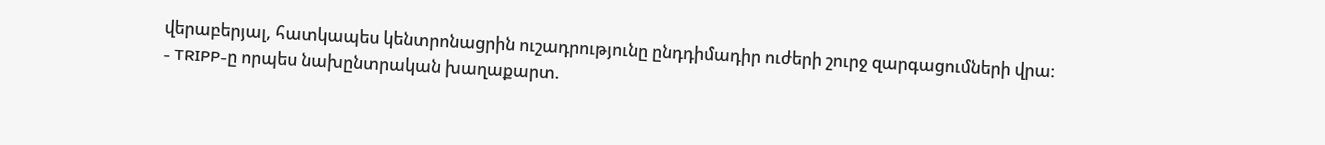վերաբերյալ, հատկապես կենտրոնացրին ուշադրությունը ընդդիմադիր ուժերի շուրջ զարգացումների վրա։
- TRIPP-ը որպես նախընտրական խաղաքարտ.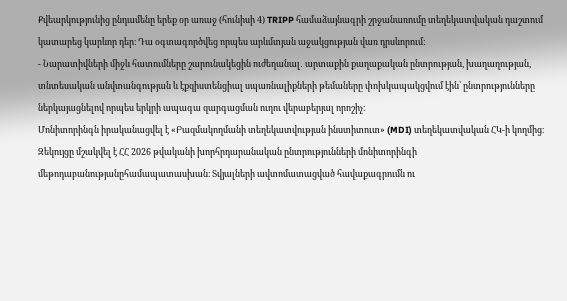Քվեարկությունից ընդամենը երեք օր առաջ (հունիսի 4) TRIPP համաձայնագրի շրջանառումը տեղեկատվական դաշտում կատարեց կարևոր դեր։ Դա օգտագործվեց որպես արևմտյան աջակցության վառ դրսևորում:
- Նարատիվների միջև հատումները շարունակեցին ուժեղանալ․ արտաքին քաղաքական ընտրության, խաղաղության, տնտեսական անվտանգության և էքզիստենցիալ սպառնալիքների թեմաները փոխկապակցվում էին՝ ընտրությունները ներկայացնելով որպես երկրի ապագա զարգացման ուղու վերաբերյալ որոշիչ։
Մոնիտորինգն իրականացվել է «Բազմակողմանի տեղեկատվության ինստիտուտ» (MDI) տեղեկատվական ՀԿ-ի կողմից։
Զեկույցը մշակվել է ՀՀ 2026 թվականի խորհրդարանական ընտրությունների մոնիտորինգի մեթոդաբանությանըհամապատասխան։ Տվյալների ավտոմատացված հավաքագրումն ու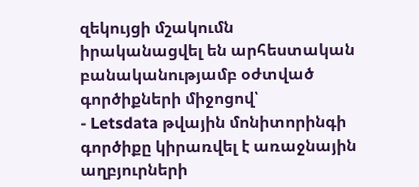զեկույցի մշակումն իրականացվել են արհեստական բանականությամբ օժտված գործիքների միջոցով՝
- Letsdata թվային մոնիտորինգի գործիքը կիրառվել է առաջնային աղբյուրների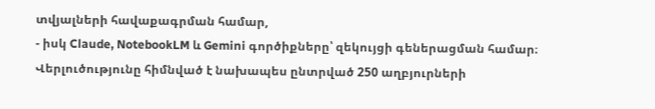տվյալների հավաքագրման համար,
- իսկ Claude, NotebookLM և Gemini գործիքները՝ զեկույցի գեներացման համար։
Վերլուծությունը հիմնված է նախապես ընտրված 250 աղբյուրների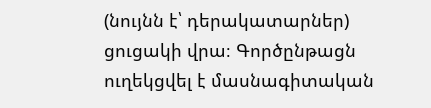(նույնն է՝ դերակատարներ) ցուցակի վրա։ Գործընթացն ուղեկցվել է մասնագիտական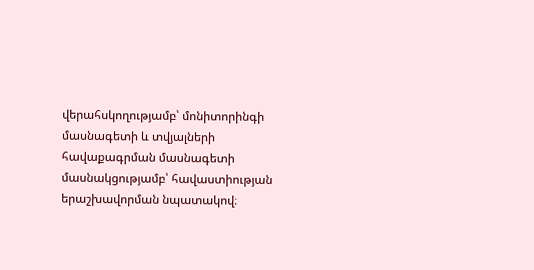վերահսկողությամբ՝ մոնիտորինգի մասնագետի և տվյալների հավաքագրման մասնագետի մասնակցությամբ՝ հավաստիության երաշխավորման նպատակով։